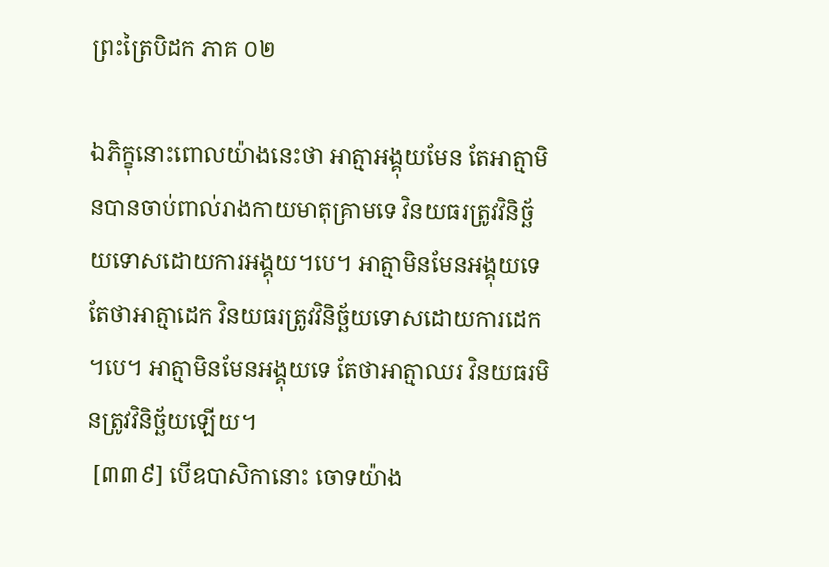ព្រះត្រៃបិដក ភាគ ០២

ឯភិក្ខុនោះពោលយ៉ាងនេះថា អាត្មាអង្គុយមែន តែអាត្មាមិនបានចាប់ពាល់រាងកាយមាតុគ្រាមទេ វិនយធរត្រូវវិនិច្ឆ័យទោសដោយការអង្គុយ។បេ។ អាត្មាមិនមែនអង្គុយទេ តែថាអាត្មាដេក វិនយធរត្រូវវិនិច្ឆ័យទោសដោយការដេក។បេ។ អាត្មាមិនមែនអង្គុយទេ តែថាអាត្មាឈរ វិនយធរមិនត្រូវវិនិច្ឆ័យឡើយ។
 [៣៣៩] បើឧបាសិកានោះ ចោទយ៉ាង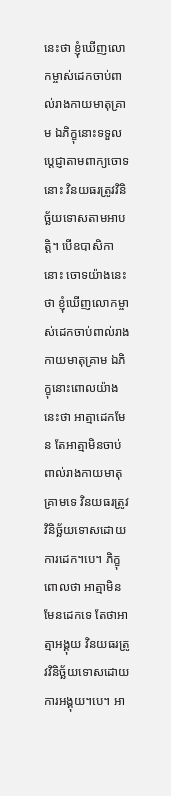នេះថា ខ្ញុំឃើញលោកម្ចាស់ដេកចាប់ពាល់រាងកាយមាតុគ្រាម ឯភិក្ខុនោះទទួលប្តេជ្ញាតាមពាក្យចោទនោះ វិនយធរត្រូវវិនិច្ឆ័យទោសតាមអាបត្តិ។ បើឧបាសិកានោះ ចោទយ៉ាងនេះថា ខ្ញុំឃើញលោកម្ចាស់ដេកចាប់ពាល់រាងកាយមាតុគ្រាម ឯភិក្ខុនោះពោលយ៉ាងនេះថា អាត្មាដេកមែន តែអាត្មាមិនចាប់ពាល់រាងកាយមាតុគ្រាមទេ វិនយធរត្រូវវិនិច្ឆ័យទោសដោយការដេក។បេ។ ភិក្ខុពោលថា អាត្មាមិនមែនដេកទេ តែថាអាត្មាអង្គុយ វិនយធរត្រូវវិនិច្ឆ័យទោសដោយការអង្គុយ។បេ។ អា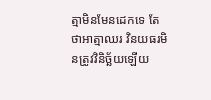ត្មាមិនមែនដេកទេ តែថាអាត្មាឈរ វិនយធរមិនត្រូវវិនិច្ឆ័យឡើយ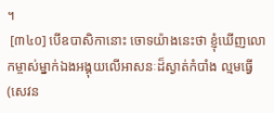។
 [៣៤០] បើឧបាសិកានោះ ចោទយ៉ាងនេះថា ខ្ញុំឃើញលោកម្ចាស់ម្នាក់ឯងអង្គុយលើអាសនៈដ៏ស្ងាត់កំបាំង ល្មមធ្វើ (សេវន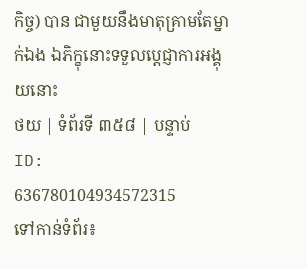កិច្ច) បាន ជាមួយនឹងមាតុគ្រាមតែម្នាក់ឯង ឯភិក្ខុនោះទទួលប្តេជ្ញាការអង្គុយនោះ
ថយ | ទំព័រទី ៣៥៨ | បន្ទាប់
ID: 636780104934572315
ទៅកាន់ទំព័រ៖